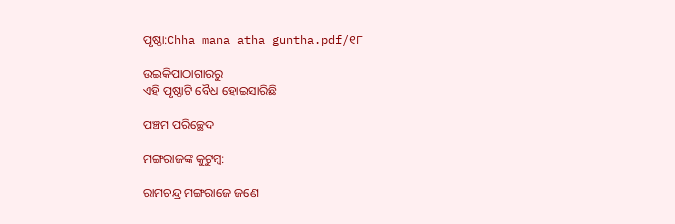ପୃଷ୍ଠା:Chha mana atha guntha.pdf/୧୮

ଉଇକିପାଠାଗାର‌ରୁ
ଏହି ପୃଷ୍ଠାଟି ବୈଧ ହୋଇସାରିଛି

ପଞ୍ଚମ ପରିଚ୍ଛେଦ

ମଙ୍ଗରାଜଙ୍କ କୁଟୁମ୍ବ:

ରାମଚନ୍ଦ୍ର ମଙ୍ଗରାଜେ ଜଣେ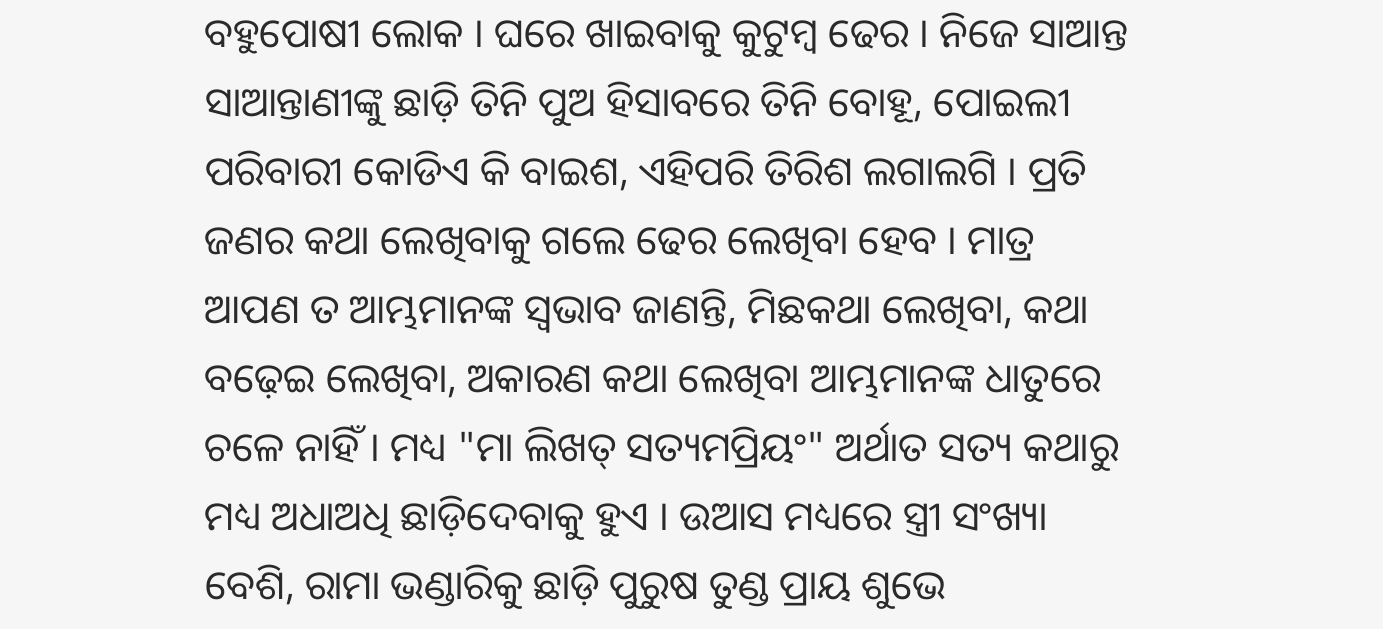ବହୁପୋଷୀ ଲୋକ । ଘରେ ଖାଇବାକୁ କୁଟୁମ୍ବ ଢେର । ନିଜେ ସାଆନ୍ତ ସାଆନ୍ତାଣୀଙ୍କୁ ଛାଡ଼ି ତିନି ପୁଅ ହିସାବରେ ତିନି ବୋହୂ, ପୋଇଲୀ ପରିବାରୀ କୋଡିଏ କି ବାଇଶ, ଏହିପରି ତିରିଶ ଲଗାଲଗି । ପ୍ରତି ଜଣର କଥା ଲେଖିବାକୁ ଗଲେ ଢେର ଲେଖିବା ହେବ । ମାତ୍ର ଆପଣ ତ ଆମ୍ଭମାନଙ୍କ ସ୍ୱଭାବ ଜାଣନ୍ତି, ମିଛକଥା ଲେଖିବା, କଥା ବଢ଼େଇ ଲେଖିବା, ଅକାରଣ କଥା ଲେଖିବା ଆମ୍ଭମାନଙ୍କ ଧାତୁରେ ଚଳେ ନାହିଁ । ମଧ୍ୟ "ମା ଲିଖତ୍ ସତ୍ୟମପ୍ରିୟଂ" ଅର୍ଥାତ ସତ୍ୟ କଥାରୁ ମଧ୍ୟ ଅଧାଅଧି ଛାଡ଼ିଦେବାକୁ ହୁଏ । ଉଆସ ମଧ୍ୟରେ ସ୍ତ୍ରୀ ସଂଖ୍ୟା ବେଶି, ରାମା ଭଣ୍ଡାରିକୁ ଛାଡ଼ି ପୁରୁଷ ତୁଣ୍ଡ ପ୍ରାୟ ଶୁଭେ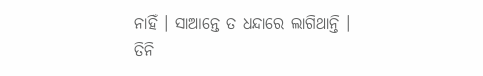ନାହିଁ । ସାଆନ୍ତେ ତ ଧନ୍ଦାରେ ଲାଗିଥାନ୍ତି । ତିନି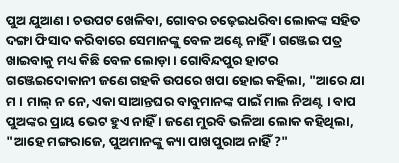ପୁଅ ଯୁଆଣ । ଚଉପଟ ଖେଳିବା, ଗୋବର ଚଢ଼େଇଧରିବା ଲୋକଙ୍କ ସହିତ ଦଙ୍ଗା ଫିସାଦ କରିବାରେ ସେମାନଙ୍କୁ ବେଳ ଅଣ୍ଟେ ନାହିଁ । ଗଞ୍ଜେଇ ପତ୍ର ଖାଇବାକୁ ମଧ୍ୟ କିଛି ବେଳ ଲୋଡ଼ା । ଗୋବିନ୍ଦପୁର ହାଟର ଗଞ୍ଜେଇଦୋକାନୀ ଜଣେ ଗହକି ଉପରେ ଖପା ହୋଇ କହିଲା, "ଆରେ ଯା ମ । ମାଲ୍ ନ ନେ, ଏକା ସାଆନ୍ତଘର ବାବୁମାନଙ୍କ ପାଇଁ ମାଲ ନିଅଣ୍ଟ । ବାପ ପୁଅଙ୍କର ପ୍ରାୟ ଭେଟ ହୁଏ ନାହିଁ । ଜଣେ ମୁରବି ଭଳିଆ ଲୋକ କହିଥିଲା, "ଆହେ ମଙ୍ଗରାଜେ, ପୁଅମାନଙ୍କୁ କ୍ୟା ପାଖପୁରାଅ ନାହିଁ ?"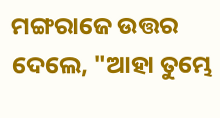ମଙ୍ଗରାଜେ ଉତ୍ତର ଦେଲେ, "ଆହା ତୁମ୍ଭେ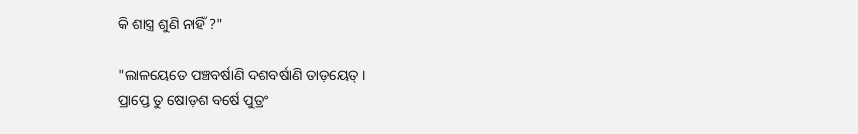କି ଶାସ୍ତ୍ର ଶୁଣି ନାହିଁ ?"

"ଲାଳୟେତେ ପଞ୍ଚବର୍ଷାଣି ଦଶବର୍ଷାଣି ତାଡ଼ୟେତ୍ ।
ପ୍ରାପ୍ତେ ତୁ ଷୋଡ଼ଶ ବର୍ଷେ ପୁତ୍ରଂ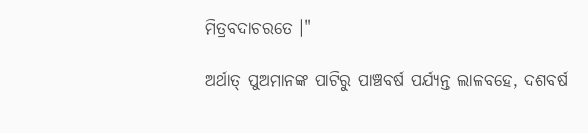ମିତ୍ରବଦାଚରତେ ।"

ଅର୍ଥାତ୍ ପୁଅମାନଙ୍କ ପାଟିରୁ ପାଞ୍ଚବର୍ଷ ପର୍ଯ୍ୟନ୍ତ ଲାଳବହେ, ଦଶବର୍ଷ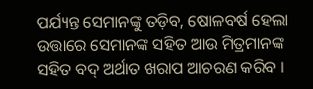ପର୍ଯ୍ୟନ୍ତ ସେମାନଙ୍କୁ ତଡ଼ିବ, ଷୋଳବର୍ଷ ହେଲା ଉତ୍ତାରେ ସେମାନଙ୍କ ସହିତ ଆଉ ମିତ୍ରମାନଙ୍କ ସହିତ ବଦ୍ ଅର୍ଥାତ ଖରାପ ଆଚରଣ କରିବ ।